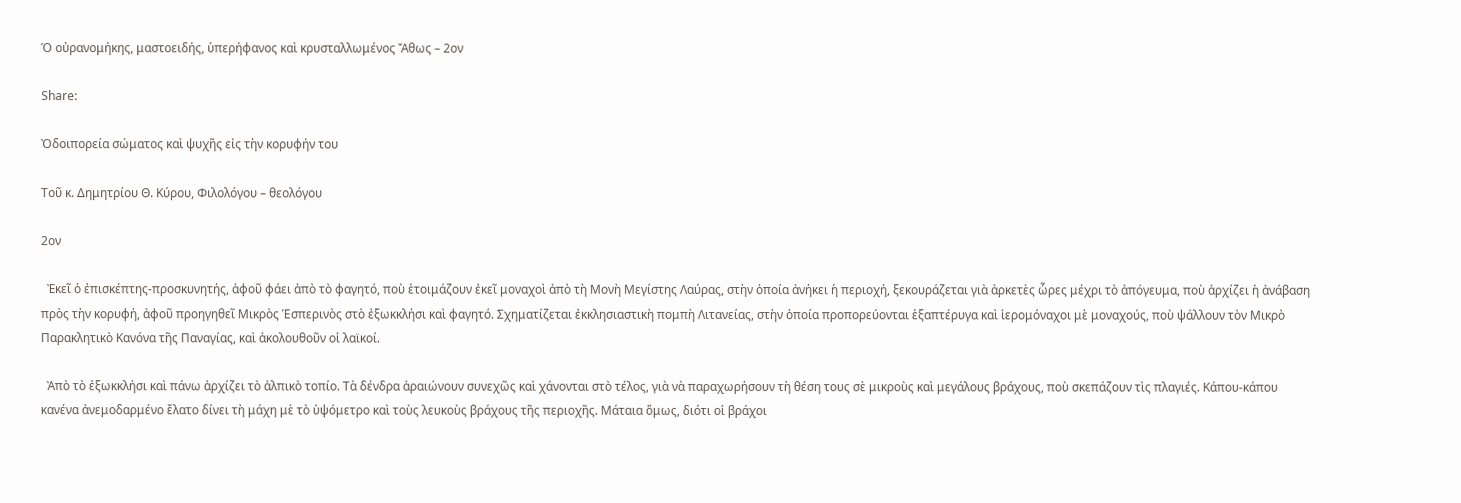Ὁ οὐρανομήκης, μαστοειδής, ὑπερήφανος καὶ κρυσταλλωμένος Ἄθως – 2ον

Share:

Ὀδοιπορεία σώματος καὶ ψυχῆς εἰς τὴν κορυφήν του

Τοῦ κ. Δημητρίου Θ. Κύρου, Φιλολόγου – θεολόγου

2ον

  Ἐκεῖ ὁ ἐπισκέπτης-προσκυνητής, ἀφοῦ φάει ἀπὸ τὸ φαγητό, ποὺ ἑτοιμάζουν ἐκεῖ μοναχοὶ ἀπὸ τὴ Μονὴ Μεγίστης Λαύρας, στὴν ὁποία ἀνήκει ἡ περιοχή, ξεκουράζεται γιὰ ἀρκετὲς ὧρες μέχρι τὸ ἀπόγευμα, ποὺ ἀρχίζει ἡ ἀνάβαση πρὸς τὴν κορυφή, ἀφοῦ προηγηθεῖ Μικρὸς Ἑσπερινὸς στὸ ἐξωκκλήσι καὶ φαγητό. Σχηματίζεται ἐκκλησιαστικὴ πομπὴ Λιτανείας, στὴν ὁποία προπορεύονται ἑξαπτέρυγα καὶ ἱερομόναχοι μὲ μοναχούς, ποὺ ψάλλουν τὸν Μικρὸ Παρακλητικὸ Κανόνα τῆς Παναγίας, καὶ ἀκολουθοῦν οἱ λαϊκοί.

  Ἀπὸ τὸ ἐξωκκλήσι καὶ πάνω ἀρχίζει τὸ ἀλπικὸ τοπίο. Τὰ δένδρα ἀραιώνουν συνεχῶς καὶ χάνονται στὸ τέλος, γιὰ νὰ παραχωρήσουν τὴ θέση τους σὲ μικροὺς καὶ μεγάλους βράχους, ποὺ σκεπάζουν τὶς πλαγιές. Κάπου-κάπου κανένα ἀνεμοδαρμένο ἔλατο δίνει τὴ μάχη μὲ τὸ ὑψόμετρο καὶ τοὺς λευκοὺς βράχους τῆς περιοχῆς. Μάταια ὅμως, διότι οἱ βράχοι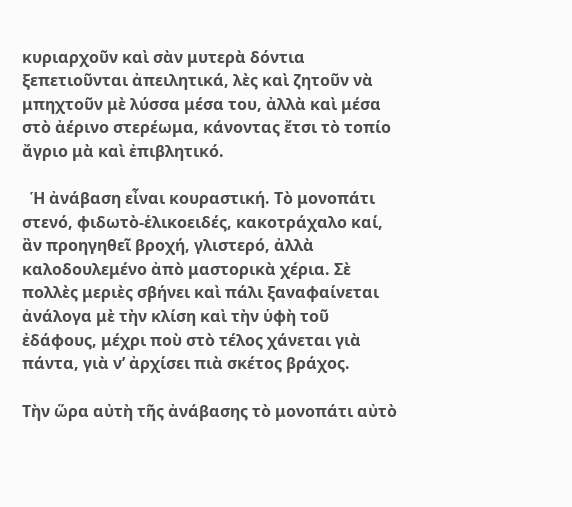κυριαρχοῦν καὶ σὰν μυτερὰ δόντια ξεπετιοῦνται ἀπειλητικά, λὲς καὶ ζητοῦν νὰ μπηχτοῦν μὲ λύσσα μέσα του, ἀλλὰ καὶ μέσα στὸ ἀέρινο στερέωμα, κάνοντας ἔτσι τὸ τοπίο ἄγριο μὰ καὶ ἐπιβλητικό.

  Ἡ ἀνάβαση εἶναι κουραστική. Τὸ μονοπάτι στενό, φιδωτὸ-ἑλικοειδές, κακοτράχαλο καί, ἂν προηγηθεῖ βροχή, γλιστερό, ἀλλὰ καλοδουλεμένο ἀπὸ μαστορικὰ χέρια. Σὲ πολλὲς μεριὲς σβήνει καὶ πάλι ξαναφαίνεται ἀνάλογα μὲ τὴν κλίση καὶ τὴν ὑφὴ τοῦ ἐδάφους, μέχρι ποὺ στὸ τέλος χάνεται γιὰ πάντα, γιὰ ν’ ἀρχίσει πιὰ σκέτος βράχος.

Τὴν ὥρα αὐτὴ τῆς ἀνάβασης τὸ μονοπάτι αὐτὸ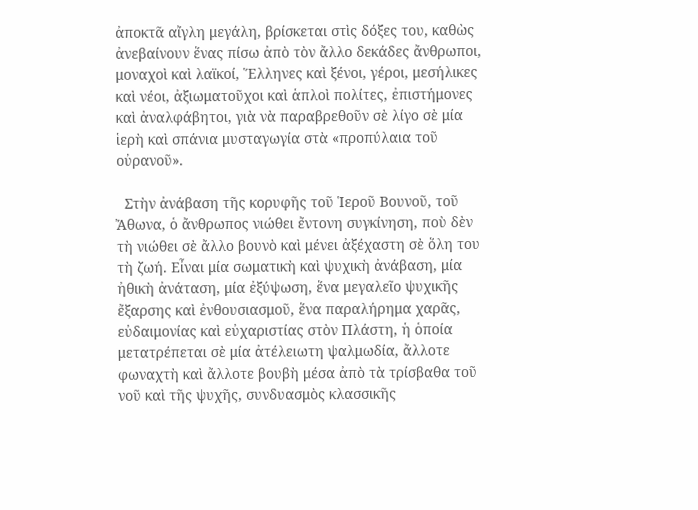ἀποκτᾶ αἴγλη μεγάλη, βρίσκεται στὶς δόξες του, καθὼς ἀνεβαίνουν ἕνας πίσω ἀπὸ τὸν ἄλλο δεκάδες ἄνθρωποι, μοναχοὶ καὶ λαϊκοί, Ἕλληνες καὶ ξένοι, γέροι, μεσήλικες καὶ νέοι, ἀξιωματοῦχοι καὶ ἁπλοὶ πολίτες, ἐπιστήμονες καὶ ἀναλφάβητοι, γιὰ νὰ παραβρεθοῦν σὲ λίγο σὲ μία ἱερὴ καὶ σπάνια μυσταγωγία στὰ «προπύλαια τοῦ οὐρανοῦ».

  Στὴν ἀνάβαση τῆς κορυφῆς τοῦ Ἱεροῦ Βουνοῦ, τοῦ Ἄθωνα, ὁ ἄνθρωπος νιώθει ἔντονη συγκίνηση, ποὺ δὲν τὴ νιώθει σὲ ἄλλο βουνὸ καὶ μένει ἀξέχαστη σὲ ὅλη του τὴ ζωή. Εἶναι μία σωματικὴ καὶ ψυχικὴ ἀνάβαση, μία ἠθικὴ ἀνάταση, μία ἐξύψωση, ἕνα μεγαλεῖο ψυχικῆς ἔξαρσης καὶ ἐνθουσιασμοῦ, ἕνα παραλήρημα χαρᾶς, εὐδαιμονίας καὶ εὐχαριστίας στὸν Πλάστη, ἡ ὁποία μετατρέπεται σὲ μία ἀτέλειωτη ψαλμωδία, ἄλλοτε φωναχτὴ καὶ ἄλλοτε βουβὴ μέσα ἀπὸ τὰ τρίσβαθα τοῦ νοῦ καὶ τῆς ψυχῆς, συνδυασμὸς κλασσικῆς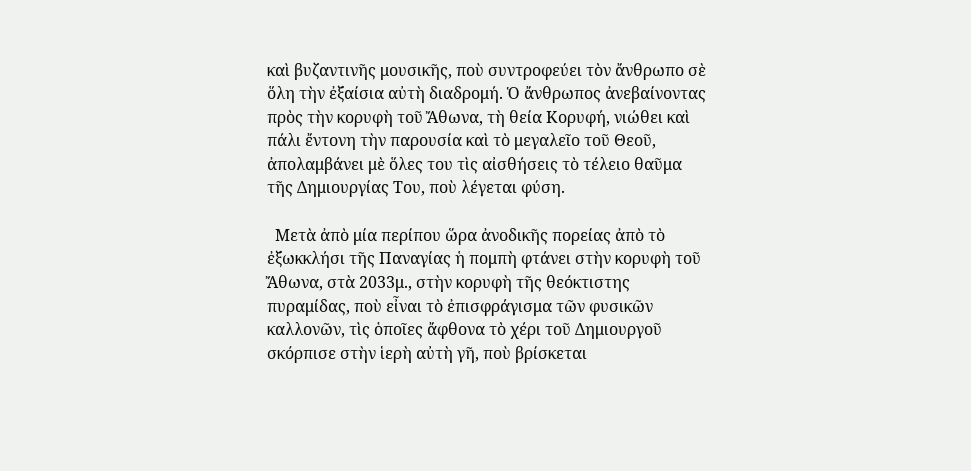καὶ βυζαντινῆς μουσικῆς, ποὺ συντροφεύει τὸν ἄνθρωπο σὲ ὅλη τὴν ἐξαίσια αὐτὴ διαδρομή. Ὁ ἄνθρωπος ἀνεβαίνοντας πρὸς τὴν κορυφὴ τοῦ Ἄθωνα, τὴ θεία Κορυφή, νιώθει καὶ πάλι ἔντονη τὴν παρουσία καὶ τὸ μεγαλεῖο τοῦ Θεοῦ, ἀπολαμβάνει μὲ ὅλες του τὶς αἰσθήσεις τὸ τέλειο θαῦμα τῆς Δημιουργίας Του, ποὺ λέγεται φύση.

  Μετὰ ἀπὸ μία περίπου ὥρα ἀνοδικῆς πορείας ἀπὸ τὸ ἐξωκκλήσι τῆς Παναγίας ἡ πομπὴ φτάνει στὴν κορυφὴ τοῦ Ἄθωνα, στὰ 2033μ., στὴν κορυφὴ τῆς θεόκτιστης πυραμίδας, ποὺ εἶναι τὸ ἐπισφράγισμα τῶν φυσικῶν καλλονῶν, τὶς ὁποῖες ἄφθονα τὸ χέρι τοῦ Δημιουργοῦ σκόρπισε στὴν ἱερὴ αὐτὴ γῆ, ποὺ βρίσκεται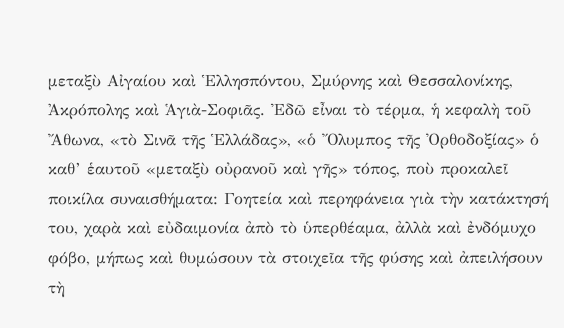μεταξὺ Αἰγαίου καὶ Ἑλλησπόντου, Σμύρνης καὶ Θεσσαλονίκης, Ἀκρόπολης καὶ Ἁγιὰ-Σοφιᾶς. Ἐδῶ εἶναι τὸ τέρμα, ἡ κεφαλὴ τοῦ Ἄθωνα, «τὸ Σινᾶ τῆς Ἑλλάδας», «ὁ Ὄλυμπος τῆς Ὀρθοδοξίας» ὁ καθ’ ἑαυτοῦ «μεταξὺ οὐρανοῦ καὶ γῆς» τόπος, ποὺ προκαλεῖ ποικίλα συναισθήματα: Γοητεία καὶ περηφάνεια γιὰ τὴν κατάκτησή του, χαρὰ καὶ εὐδαιμονία ἀπὸ τὸ ὑπερθέαμα, ἀλλὰ καὶ ἐνδόμυχο φόβο, μήπως καὶ θυμώσουν τὰ στοιχεῖα τῆς φύσης καὶ ἀπειλήσουν τὴ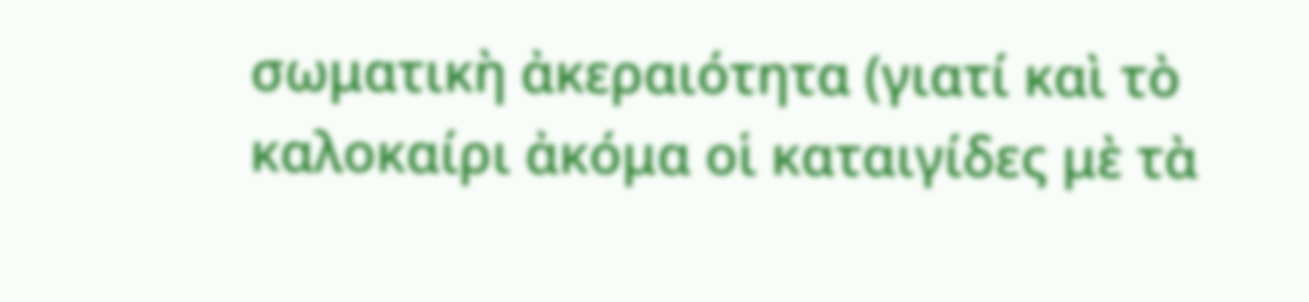σωματικὴ ἀκεραιότητα (γιατί καὶ τὸ καλοκαίρι ἀκόμα οἱ καταιγίδες μὲ τὰ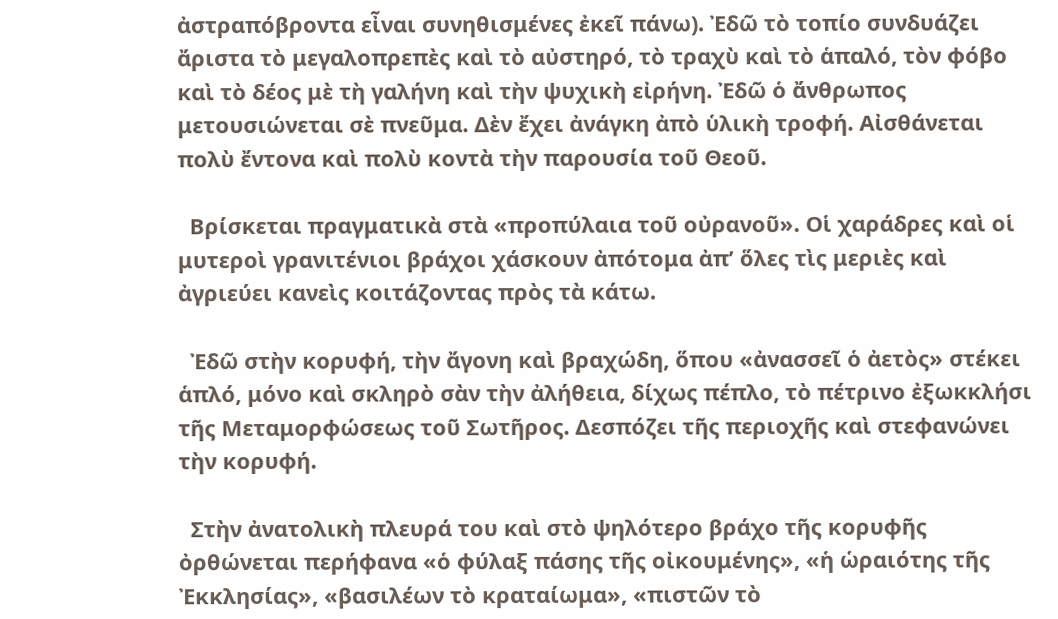ἀστραπόβροντα εἶναι συνηθισμένες ἐκεῖ πάνω). Ἐδῶ τὸ τοπίο συνδυάζει ἄριστα τὸ μεγαλοπρεπὲς καὶ τὸ αὐστηρό, τὸ τραχὺ καὶ τὸ ἁπαλό, τὸν φόβο καὶ τὸ δέος μὲ τὴ γαλήνη καὶ τὴν ψυχικὴ εἰρήνη. Ἐδῶ ὁ ἄνθρωπος μετουσιώνεται σὲ πνεῦμα. Δὲν ἔχει ἀνάγκη ἀπὸ ὑλικὴ τροφή. Αἰσθάνεται πολὺ ἔντονα καὶ πολὺ κοντὰ τὴν παρουσία τοῦ Θεοῦ.

  Βρίσκεται πραγματικὰ στὰ «προπύλαια τοῦ οὐρανοῦ». Οἱ χαράδρες καὶ οἱ μυτεροὶ γρανιτένιοι βράχοι χάσκουν ἀπότομα ἀπ’ ὅλες τὶς μεριὲς καὶ ἀγριεύει κανεὶς κοιτάζοντας πρὸς τὰ κάτω.

  Ἐδῶ στὴν κορυφή, τὴν ἄγονη καὶ βραχώδη, ὅπου «ἀνασσεῖ ὁ ἀετὸς» στέκει ἁπλό, μόνο καὶ σκληρὸ σὰν τὴν ἀλήθεια, δίχως πέπλο, τὸ πέτρινο ἐξωκκλήσι τῆς Μεταμορφώσεως τοῦ Σωτῆρος. Δεσπόζει τῆς περιοχῆς καὶ στεφανώνει τὴν κορυφή.

  Στὴν ἀνατολικὴ πλευρά του καὶ στὸ ψηλότερο βράχο τῆς κορυφῆς ὀρθώνεται περήφανα «ὁ φύλαξ πάσης τῆς οἰκουμένης», «ἡ ὡραιότης τῆς Ἐκκλησίας», «βασιλέων τὸ κραταίωμα», «πιστῶν τὸ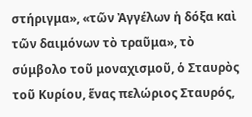στήριγμα», «τῶν Ἀγγέλων ἡ δόξα καὶ τῶν δαιμόνων τὸ τραῦμα», τὸ σύμβολο τοῦ μοναχισμοῦ, ὁ Σταυρὸς τοῦ Κυρίου, ἕνας πελώριος Σταυρός,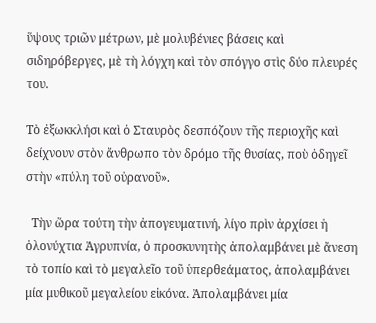ὕψους τριῶν μέτρων, μὲ μολυβένιες βάσεις καὶ σιδηρόβεργες, μὲ τὴ λόγχη καὶ τὸν σπόγγο στὶς δύο πλευρές του.

Τὸ ἐξωκκλήσι καὶ ὁ Σταυρὸς δεσπόζουν τῆς περιοχῆς καὶ δείχνουν στὸν ἄνθρωπο τὸν δρόμο τῆς θυσίας, ποὺ ὁδηγεῖ στὴν «πύλη τοῦ οὐρανοῦ».

  Τὴν ὥρα τούτη τὴν ἀπογευματινή, λίγο πρὶν ἀρχίσει ἡ ὁλονύχτια Ἀγρυπνία, ὁ προσκυνητὴς ἀπολαμβάνει μὲ ἄνεση τὸ τοπίο καὶ τὸ μεγαλεῖο τοῦ ὑπερθεάματος, ἀπολαμβάνει μία μυθικοῦ μεγαλείου εἰκόνα. Ἀπολαμβάνει μία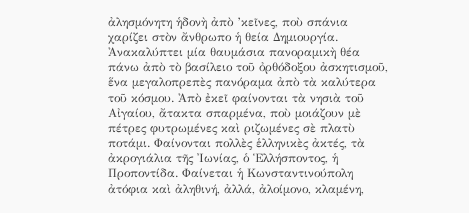ἀλησμόνητη ἡδονὴ ἀπὸ ’κεῖνες, ποὺ σπάνια χαρίζει στὸν ἄνθρωπο ἡ θεία Δημιουργία. Ἀνακαλύπτει μία θαυμάσια πανοραμικὴ θέα πάνω ἀπὸ τὸ βασίλειο τοῦ ὀρθόδοξου ἀσκητισμοῦ, ἕνα μεγαλοπρεπὲς πανόραμα ἀπὸ τὰ καλύτερα τοῦ κόσμου. Ἀπὸ ἐκεῖ φαίνονται τὰ νησιὰ τοῦ Αἰγαίου, ἄτακτα σπαρμένα, ποὺ μοιάζουν μὲ πέτρες φυτρωμένες καὶ ριζωμένες σὲ πλατὺ ποτάμι. Φαίνονται πολλὲς ἑλληνικὲς ἀκτές, τὰ ἀκρογιάλια τῆς Ἰωνίας, ὁ Ἑλλήσποντος, ἡ Προποντίδα. Φαίνεται ἡ Κωνσταντινούπολη ἀτόφια καὶ ἀληθινή, ἀλλά, ἀλοίμονο, κλαμένη,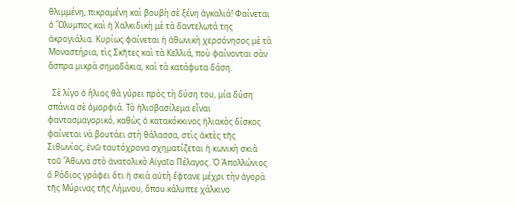θλιμμένη, πικραμένη καὶ βουβὴ σὲ ξένη ἀγκαλιά! Φαίνεται ὁ Ὄλυμπος καὶ ἡ Χαλκιδικὴ μὲ τὰ δαντελωτά της ἀκρογιάλια. Κυρίως φαίνεται ἡ ἀθωνικὴ χερσόνησος μὲ τὰ Μοναστήρια, τὶς Σκῆτες καὶ τὰ Κελλιά, ποὺ φαίνονται σὰν ἄσπρα μικρὰ σημαδάκια, καὶ τὰ κατάφυτα δάση.

  Σὲ λίγο ὁ ἥλιος θὰ γύρει πρὸς τὴ δύση του, μία δύση σπάνια σὲ ὀμορφιά. Τὸ ἡλιοβασίλεμα εἶναι φαντασμαγορικό, καθὼς ὁ κατακόκκινος ἡλιακὸς δίσκος φαίνεται νὰ βουτάει στὴ θάλασσα, στὶς ἀκτὲς τῆς Σιθωνίας, ἐνῶ ταυτόχρονα σχηματίζεται ἡ κωνικὴ σκιὰ τοῦ Ἄθωνα στὸ ἀνατολικὸ Αἰγαῖο Πέλαγος. Ὁ Ἀπολλώνιος ὁ Ρόδιος γράφει ὅτι ἡ σκιὰ αὐτὴ ἔφτανε μέχρι τὴν ἀγορὰ τῆς Μύρινας τῆς Λήμνου, ὅπου κάλυπτε χάλκινο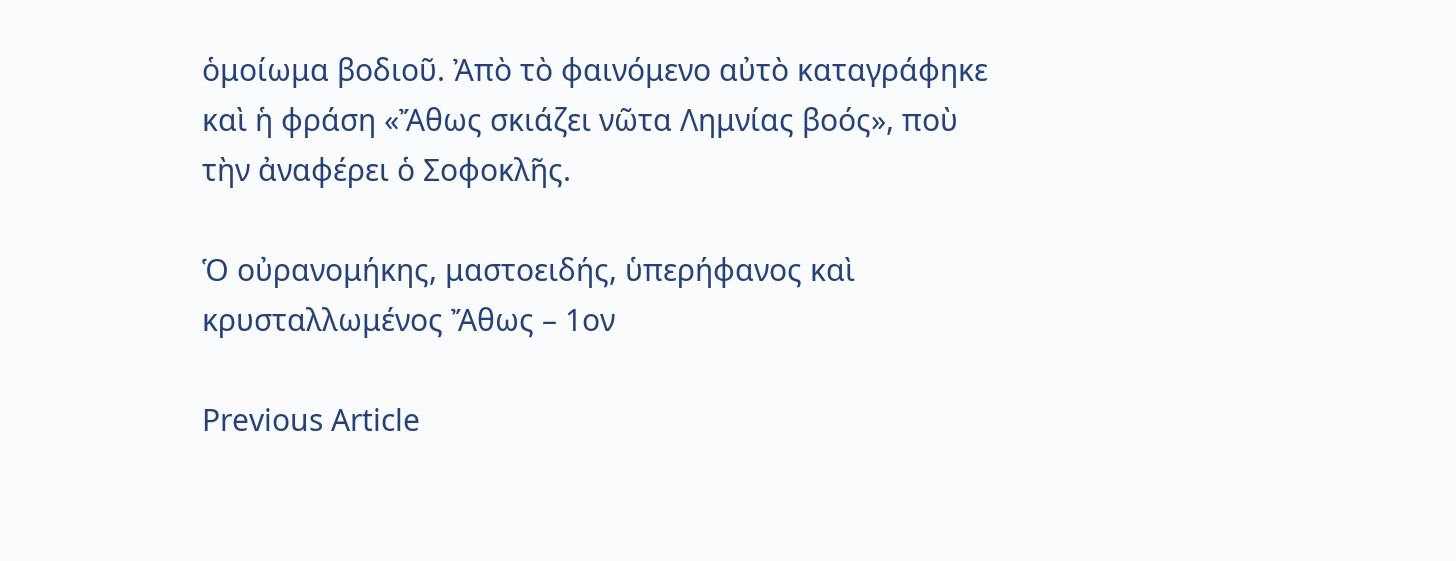ὁμοίωμα βοδιοῦ. Ἀπὸ τὸ φαινόμενο αὐτὸ καταγράφηκε καὶ ἡ φράση «Ἄθως σκιάζει νῶτα Λημνίας βοός», ποὺ τὴν ἀναφέρει ὁ Σοφοκλῆς.

Ὁ οὐρανομήκης, μαστοειδής, ὑπερήφανος καὶ κρυσταλλωμένος Ἄθως – 1ον

Previous Article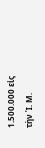1.500.000 εἰς τὴν Ἱ. Μ.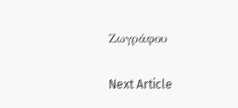Ζωγράφου

Next Article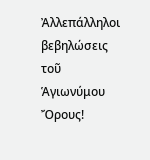Ἀλλεπάλληλοι βεβηλώσεις τοῦ Ἁγιωνύμου Ὄρους!